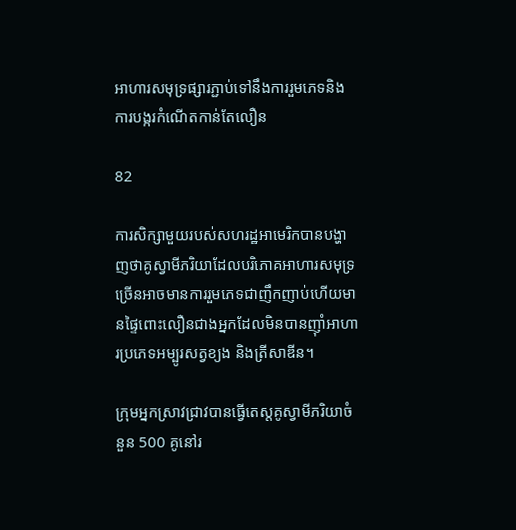អាហារសមុទ្រផ្សារភ្ជាប់ទៅនឹងការរួមភេទនិងការបង្ករកំណើតកាន់តែលឿន

82

ការសិក្សាមួយរបស់សហរដ្ឋអាមេរិកបានបង្ហាញថាគូស្វាមីភរិយាដែលបរិភោគអាហារសមុទ្រច្រើនអាចមានការរួមភេទជាញឹកញាប់ហើយមានផ្ទៃពោះលឿនជាងអ្នកដែលមិនបានញ៉ាំអាហារប្រភេទអម្បូរសត្វខ្យង និងត្រីសាឌីន។

ក្រុមអ្នកស្រាវជ្រាវបានធ្វើតេស្តគូស្វាមីភរិយាចំនួន 500 គូនៅរ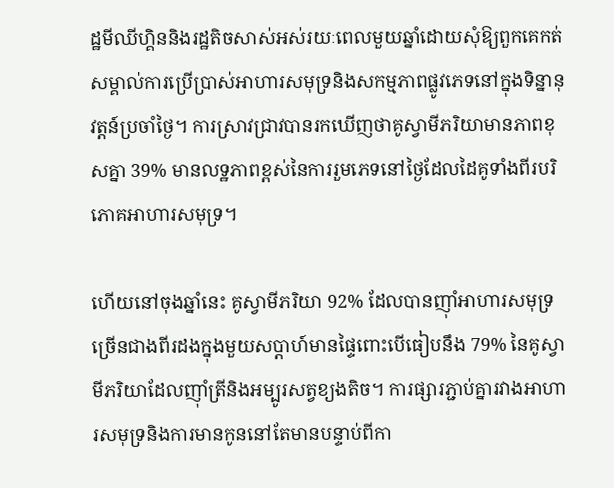ដ្ឋមីឈីហ្គិននិងរដ្ឋតិចសាស់អស់រយៈពេលមួយឆ្នាំដោយសុំឱ្យពួកគេកត់សម្គាល់ការប្រើប្រាស់អាហារសមុទ្រនិងសកម្មភាពផ្លូវភេទនៅក្នុងទិន្នានុវត្តន៍ប្រចាំថ្ងៃ។ ការស្រាវជ្រាវបានរកឃើញថាគូស្វាមីភរិយាមានភាពខុសគ្នា 39% មានលទ្ឋភាពខ្ពស់នៃការរួមភេទនៅថ្ងៃដែលដៃគូទាំងពីរបរិភោគអាហារសមុទ្រ។

ហើយនៅចុងឆ្នាំនេះ គូស្វាមីភរិយា 92% ដែលបានញ៉ាំអាហារសមុទ្រច្រើនជាងពីរដងក្នុងមួយសប្តាហ៍មានផ្ទៃពោះបើធៀបនឹង 79% នៃគូស្វាមីភរិយាដែលញ៉ាំត្រីនិងអម្បូរសត្វខ្យងតិច។ ការផ្សារភ្ជាប់គ្នារវាងអាហារសមុទ្រនិងការមានកូននៅតែមានបន្ទាប់ពីកា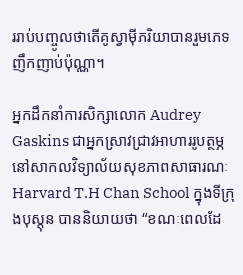ររាប់បញ្ចូលថាតើគូស្វាម៉ីភរិយាបានរួមភេទញឹកញាប់ប៉ុណ្ណា។

អ្នកដឹកនាំការសិក្សាលោក Audrey Gaskins ជាអ្នកស្រាវជ្រាវអាហាររូបត្ថម្ភនៅសាកលវិទ្យាល័យសុខភាពសាធារណៈ Harvard T.H Chan School ក្នុងទីក្រុងបុស្តុន បាននិយាយថា “ខណៈពេលដែ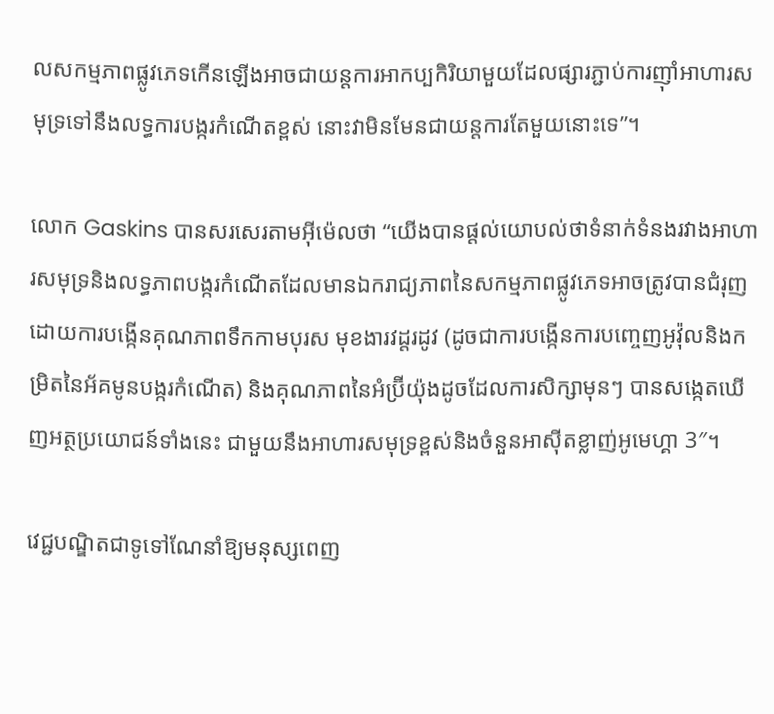លសកម្មភាពផ្លូវភេទកើនឡើងអាចជាយន្តការអាកប្បកិរិយាមួយដែលផ្សារភ្ជាប់ការញ៉ាំអាហារសមុទ្រទៅនឹងលទ្ធការបង្ករកំណើតខ្ពស់ នោះវាមិនមែនជាយន្តការតែមួយនោះទេ”។

លោក Gaskins បានសរសេរតាមអ៊ីម៉េលថា “យើងបានផ្តល់យោបល់ថាទំនាក់ទំនងរវាងអាហារសមុទ្រនិងលទ្ធភាពបង្ករកំណើតដែលមានឯករាជ្យភាពនៃសកម្មភាពផ្លូវភេទអាចត្រូវបានជំរុញដោយការបង្កើនគុណភាពទឹកកាមបុរស មុខងារវដ្តរដូវ (ដូចជាការបង្កើនការបញ្ចេញអូវ៉ុលនិងកម្រិតនៃអ័គមូនបង្ករកំណើត) និងគុណភាពនៃអំប្រ៊ីយ៉ុងដូចដែលការសិក្សាមុនៗ បានសង្កេតឃើញអត្ថប្រយោជន៍ទាំងនេះ ជាមួយនឹងអាហារសមុទ្រខ្ពស់និងចំនួនអាស៊ីតខ្លាញ់អូមេហ្គា 3″។

វេជ្ជបណ្ឌិតជាទូទៅណែនាំឱ្យមនុស្សពេញ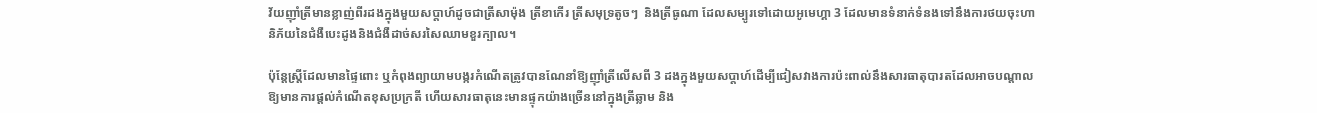វ័យញ៉ាំត្រីមានខ្លាញ់ពីរដងក្នុងមួយសប្តាហ៍ដូចជាត្រីសាម៉ុង ត្រីខាកើរ ត្រីសមុទ្រតូចៗ  និងត្រីធូណា ដែលសម្បូរទៅដោយអូមេហ្គា 3 ដែលមានទំនាក់ទំនងទៅនឹងការថយចុះហានិភ័យនៃជំងឺបេះដូងនិងជំងឺដាច់សរសៃឈាមខួរក្បាល។

ប៉ុន្តែស្ត្រីដែលមានផ្ទៃពោះ ឬកំពុងព្យាយាមបង្ករកំណើតត្រូវបានណែនាំឱ្យញ៉ាំត្រីលើសពី 3 ដងក្នុងមួយសប្តាហ៍ដើម្បីជៀសវាងការប៉ះពាល់នឹងសារធាតុបារតដែលអាចបណ្តាលឱ្យមានការផ្តល់កំណើតខុសប្រក្រតី ហើយសារធាតុនេះមានផ្ទុកយ៉ាងច្រើននៅក្នុងត្រីឆ្លាម និង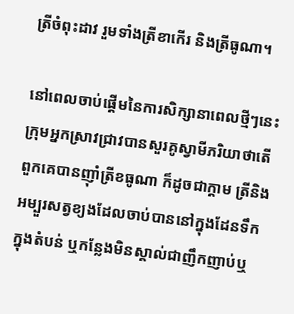ត្រីចំពុះដាវ រួមទាំងត្រីខាកើរ និងត្រីធូណា។

នៅពេលចាប់ផ្តើមនៃការសិក្សានាពេលថ្មីៗនេះ ក្រុមអ្នកស្រាវជ្រាវបានសួរគូស្វាមីភរិយាថាតើពួកគេបានញ៉ាំត្រីខធូណា ក៏ដូចជាក្តាម ត្រីនិងអម្បួរសត្វខ្យងដែលចាប់បាននៅក្នុងដែនទឹកក្នុងតំបន់ ឬកន្លែងមិនស្គាល់ជាញឹកញាប់ឬ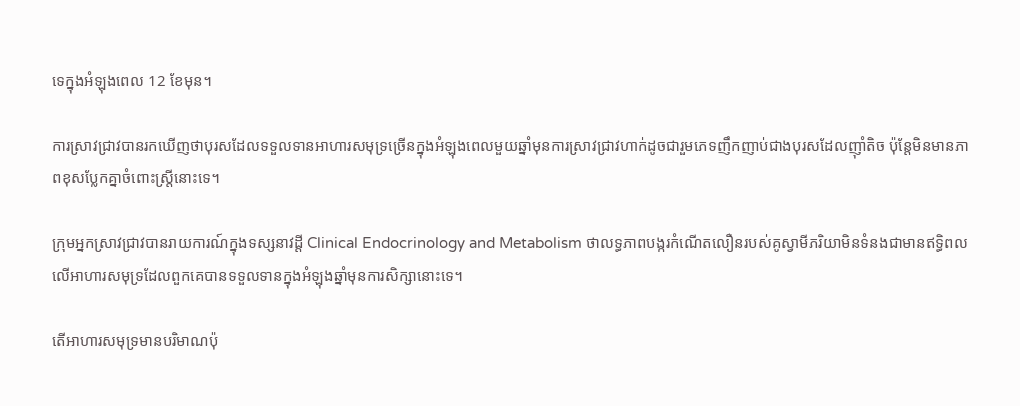ទេក្នុងអំឡុងពេល 12 ខែមុន។

ការស្រាវជ្រាវបានរកឃើញថាបុរសដែលទទួលទានអាហារសមុទ្រច្រើនក្នុងអំឡុងពេលមួយឆ្នាំមុនការស្រាវជ្រាវហាក់ដូចជារួមភេទញឹកញាប់ជាងបុរសដែលញ៉ាំតិច ប៉ុន្តែមិនមានភាពខុសប្លែកគ្នាចំពោះស្ត្រីនោះទេ។

ក្រុមអ្នកស្រាវជ្រាវបានរាយការណ៍ក្នុងទស្សនាវដ្តី Clinical Endocrinology and Metabolism ថាលទ្ធភាពបង្ករកំណើតលឿនរបស់គូស្វាមីភរិយាមិនទំនងជាមានឥទ្ធិពលលើអាហារសមុទ្រដែលពួកគេបានទទួលទានក្នុងអំឡុងឆ្នាំមុនការសិក្សានោះទេ។

តើអាហារសមុទ្រមានបរិមាណប៉ុ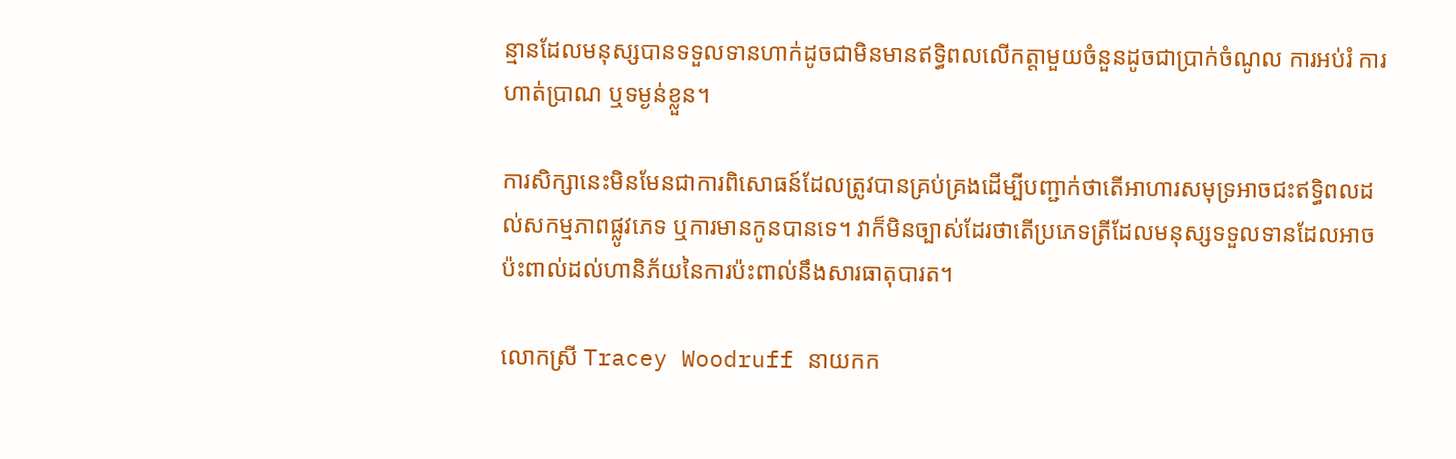ន្មានដែលមនុស្សបានទទួលទានហាក់ដូចជាមិនមានឥទ្ធិពលលើកត្តាមួយចំនួនដូចជាប្រាក់ចំណូល ការអប់រំ ការហាត់ប្រាណ ឬទម្ងន់ខ្លួន។

ការសិក្សានេះមិនមែនជាការពិសោធន៍ដែលត្រូវបានគ្រប់គ្រងដើម្បីបញ្ជាក់ថាតើអាហារសមុទ្រអាចជះឥទ្ធិពលដល់សកម្មភាពផ្លូវភេទ ឬការមានកូនបានទេ។ វាក៏មិនច្បាស់ដែរថាតើប្រភេទត្រីដែលមនុស្សទទួលទានដែលអាចប៉ះពាល់ដល់ហានិភ័យនៃការប៉ះពាល់នឹងសារធាតុបារត។

លោកស្រី Tracey Woodruff នាយកក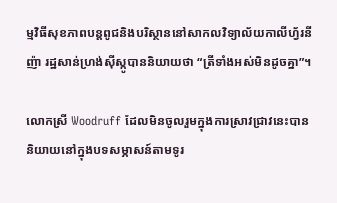ម្មវិធីសុខភាពបន្តពូជនិងបរិស្ថាននៅសាកលវិទ្យាល័យកាលីហ្វ័រនីញ៉ា រដ្ឋសាន់ហ្រង់ស៊ីស្កូបាននិយាយថា “ត្រីទាំងអស់មិនដូចគ្នា”។

លោកស្រី Woodruff ដែលមិនចូលរួមក្នុងការស្រាវជ្រាវនេះបាននិយាយនៅក្នុងបទសម្ភាសន៍តាមទូរ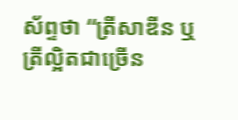ស័ព្ទថា “ត្រីសាឌីន ឬត្រីល្អិតជាច្រើន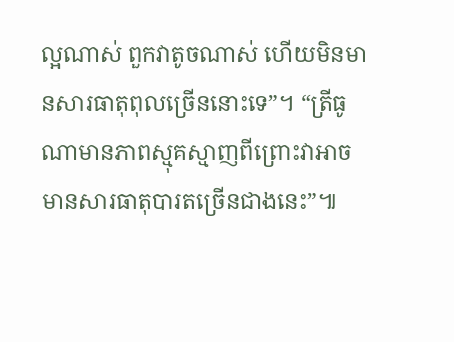ល្អណាស់ ពួកវាតូចណាស់ ហើយមិនមានសារធាតុពុលច្រើននោះទេ”។ “ត្រីធូណាមានភាពស្មុគស្មាញពីព្រោះវាអាចមានសារធាតុបារតច្រើនជាងនេះ”៕